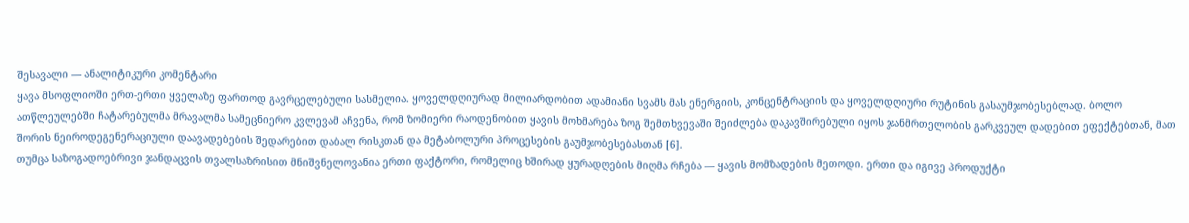შესავალი — ანალიტიკური კომენტარი
ყავა მსოფლიოში ერთ-ერთი ყველაზე ფართოდ გავრცელებული სასმელია. ყოველდღიურად მილიარდობით ადამიანი სვამს მას ენერგიის, კონცენტრაციის და ყოველდღიური რუტინის გასაუმჯობესებლად. ბოლო ათწლეულებში ჩატარებულმა მრავალმა სამეცნიერო კვლევამ აჩვენა, რომ ზომიერი რაოდენობით ყავის მოხმარება ზოგ შემთხვევაში შეიძლება დაკავშირებული იყოს ჯანმრთელობის გარკვეულ დადებით ეფექტებთან, მათ შორის ნეიროდეგენერაციული დაავადებების შედარებით დაბალ რისკთან და მეტაბოლური პროცესების გაუმჯობესებასთან [6].
თუმცა საზოგადოებრივი ჯანდაცვის თვალსაზრისით მნიშვნელოვანია ერთი ფაქტორი, რომელიც ხშირად ყურადღების მიღმა რჩება — ყავის მომზადების მეთოდი. ერთი და იგივე პროდუქტი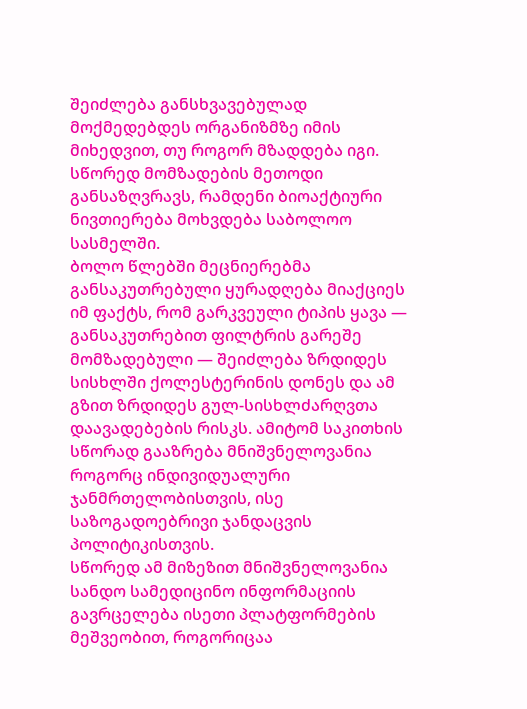შეიძლება განსხვავებულად მოქმედებდეს ორგანიზმზე იმის მიხედვით, თუ როგორ მზადდება იგი. სწორედ მომზადების მეთოდი განსაზღვრავს, რამდენი ბიოაქტიური ნივთიერება მოხვდება საბოლოო სასმელში.
ბოლო წლებში მეცნიერებმა განსაკუთრებული ყურადღება მიაქციეს იმ ფაქტს, რომ გარკვეული ტიპის ყავა — განსაკუთრებით ფილტრის გარეშე მომზადებული — შეიძლება ზრდიდეს სისხლში ქოლესტერინის დონეს და ამ გზით ზრდიდეს გულ-სისხლძარღვთა დაავადებების რისკს. ამიტომ საკითხის სწორად გააზრება მნიშვნელოვანია როგორც ინდივიდუალური ჯანმრთელობისთვის, ისე საზოგადოებრივი ჯანდაცვის პოლიტიკისთვის.
სწორედ ამ მიზეზით მნიშვნელოვანია სანდო სამედიცინო ინფორმაციის გავრცელება ისეთი პლატფორმების მეშვეობით, როგორიცაა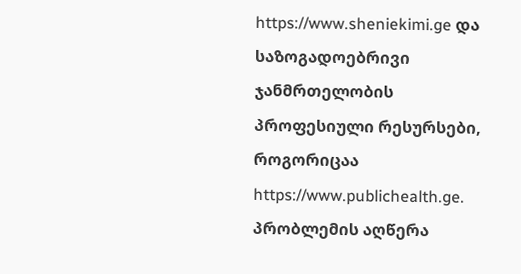https://www.sheniekimi.ge და საზოგადოებრივი ჯანმრთელობის პროფესიული რესურსები, როგორიცაა https://www.publichealth.ge.
პრობლემის აღწერა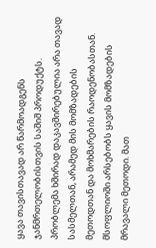ყავა თავისთავად არ წარმოადგენს ჯანმრთელობისთვის საშიშ პროდუქტს. პრობლემა ხშირად დაკავშირებულია არა თავად სასმელთან, არამედ მის მომზადების მეთოდთან და მოხმარების რაოდენობასთან.
მსოფლიოში არსებობს ყავის მომზადების მრავალი მეთოდი. მათ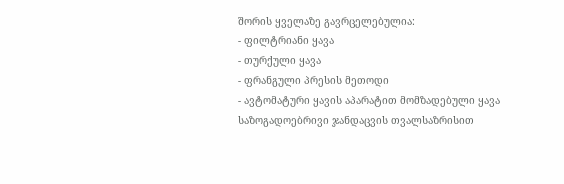შორის ყველაზე გავრცელებულია:
- ფილტრიანი ყავა
- თურქული ყავა
- ფრანგული პრესის მეთოდი
- ავტომატური ყავის აპარატით მომზადებული ყავა
საზოგადოებრივი ჯანდაცვის თვალსაზრისით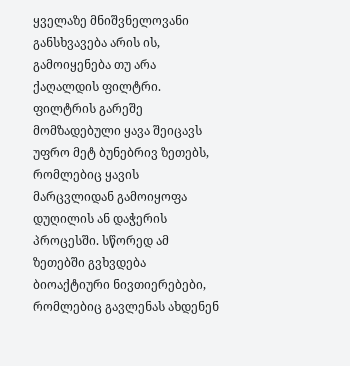ყველაზე მნიშვნელოვანი განსხვავება არის ის, გამოიყენება თუ არა ქაღალდის ფილტრი.
ფილტრის გარეშე მომზადებული ყავა შეიცავს უფრო მეტ ბუნებრივ ზეთებს, რომლებიც ყავის მარცვლიდან გამოიყოფა დუღილის ან დაჭერის პროცესში. სწორედ ამ ზეთებში გვხვდება ბიოაქტიური ნივთიერებები, რომლებიც გავლენას ახდენენ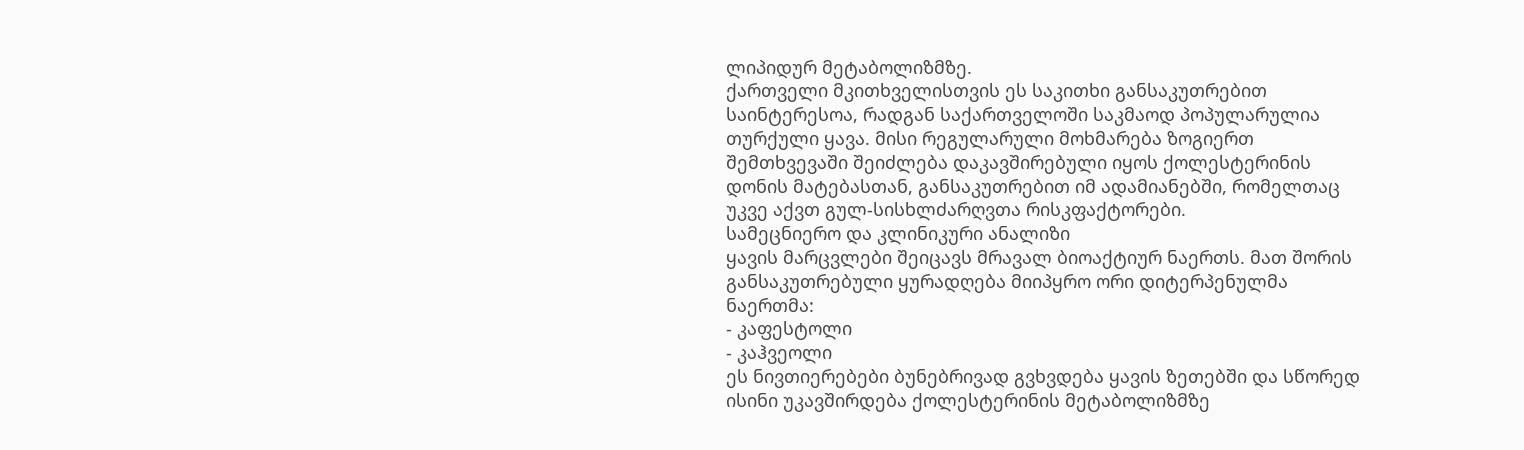ლიპიდურ მეტაბოლიზმზე.
ქართველი მკითხველისთვის ეს საკითხი განსაკუთრებით საინტერესოა, რადგან საქართველოში საკმაოდ პოპულარულია თურქული ყავა. მისი რეგულარული მოხმარება ზოგიერთ შემთხვევაში შეიძლება დაკავშირებული იყოს ქოლესტერინის დონის მატებასთან, განსაკუთრებით იმ ადამიანებში, რომელთაც უკვე აქვთ გულ-სისხლძარღვთა რისკფაქტორები.
სამეცნიერო და კლინიკური ანალიზი
ყავის მარცვლები შეიცავს მრავალ ბიოაქტიურ ნაერთს. მათ შორის განსაკუთრებული ყურადღება მიიპყრო ორი დიტერპენულმა ნაერთმა:
- კაფესტოლი
- კაჰვეოლი
ეს ნივთიერებები ბუნებრივად გვხვდება ყავის ზეთებში და სწორედ ისინი უკავშირდება ქოლესტერინის მეტაბოლიზმზე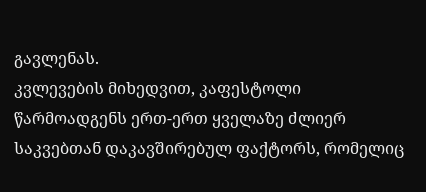გავლენას.
კვლევების მიხედვით, კაფესტოლი წარმოადგენს ერთ-ერთ ყველაზე ძლიერ საკვებთან დაკავშირებულ ფაქტორს, რომელიც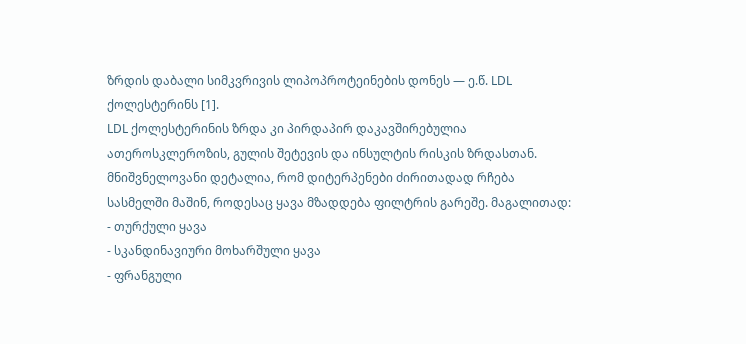ზრდის დაბალი სიმკვრივის ლიპოპროტეინების დონეს — ე.წ. LDL ქოლესტერინს [1].
LDL ქოლესტერინის ზრდა კი პირდაპირ დაკავშირებულია ათეროსკლეროზის, გულის შეტევის და ინსულტის რისკის ზრდასთან.
მნიშვნელოვანი დეტალია, რომ დიტერპენები ძირითადად რჩება სასმელში მაშინ, როდესაც ყავა მზადდება ფილტრის გარეშე. მაგალითად:
- თურქული ყავა
- სკანდინავიური მოხარშული ყავა
- ფრანგული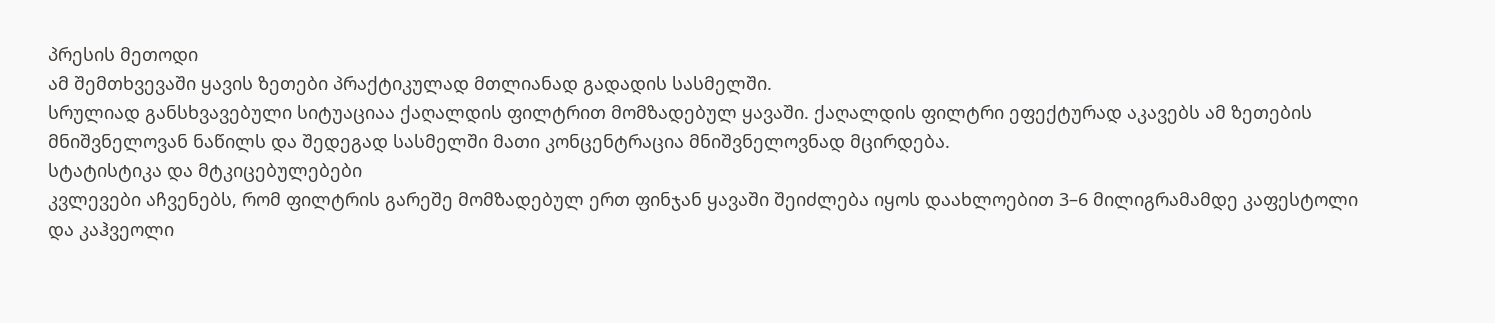პრესის მეთოდი
ამ შემთხვევაში ყავის ზეთები პრაქტიკულად მთლიანად გადადის სასმელში.
სრულიად განსხვავებული სიტუაციაა ქაღალდის ფილტრით მომზადებულ ყავაში. ქაღალდის ფილტრი ეფექტურად აკავებს ამ ზეთების მნიშვნელოვან ნაწილს და შედეგად სასმელში მათი კონცენტრაცია მნიშვნელოვნად მცირდება.
სტატისტიკა და მტკიცებულებები
კვლევები აჩვენებს, რომ ფილტრის გარეშე მომზადებულ ერთ ფინჯან ყავაში შეიძლება იყოს დაახლოებით 3–6 მილიგრამამდე კაფესტოლი და კაჰვეოლი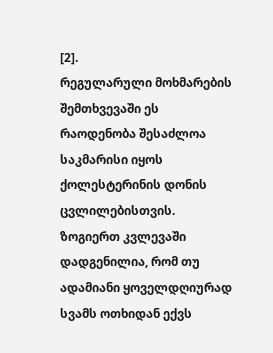[2].
რეგულარული მოხმარების შემთხვევაში ეს რაოდენობა შესაძლოა საკმარისი იყოს ქოლესტერინის დონის ცვლილებისთვის.
ზოგიერთ კვლევაში დადგენილია, რომ თუ ადამიანი ყოველდღიურად სვამს ოთხიდან ექვს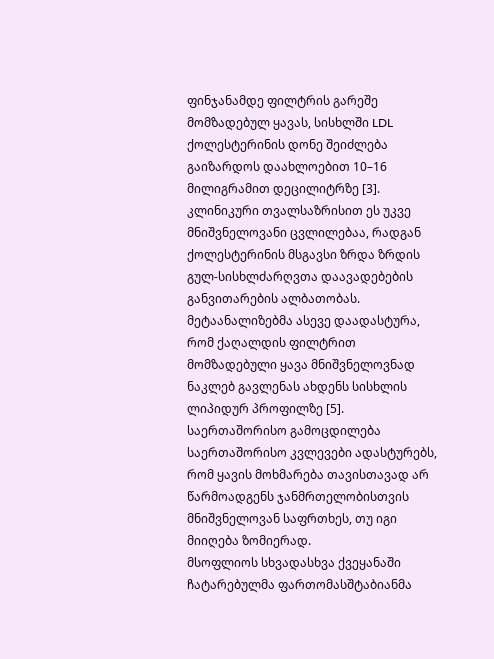ფინჯანამდე ფილტრის გარეშე მომზადებულ ყავას, სისხლში LDL ქოლესტერინის დონე შეიძლება გაიზარდოს დაახლოებით 10–16 მილიგრამით დეცილიტრზე [3].
კლინიკური თვალსაზრისით ეს უკვე მნიშვნელოვანი ცვლილებაა, რადგან ქოლესტერინის მსგავსი ზრდა ზრდის გულ-სისხლძარღვთა დაავადებების განვითარების ალბათობას.
მეტაანალიზებმა ასევე დაადასტურა, რომ ქაღალდის ფილტრით მომზადებული ყავა მნიშვნელოვნად ნაკლებ გავლენას ახდენს სისხლის ლიპიდურ პროფილზე [5].
საერთაშორისო გამოცდილება
საერთაშორისო კვლევები ადასტურებს, რომ ყავის მოხმარება თავისთავად არ წარმოადგენს ჯანმრთელობისთვის მნიშვნელოვან საფრთხეს, თუ იგი მიიღება ზომიერად.
მსოფლიოს სხვადასხვა ქვეყანაში ჩატარებულმა ფართომასშტაბიანმა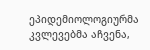ეპიდემიოლოგიურმა კვლევებმა აჩვენა,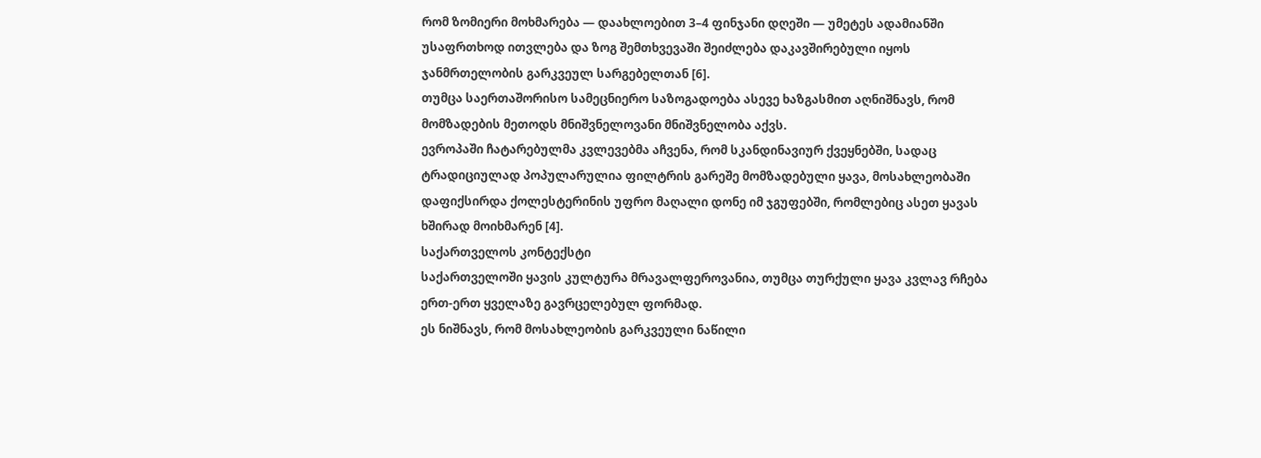რომ ზომიერი მოხმარება — დაახლოებით 3–4 ფინჯანი დღეში — უმეტეს ადამიანში უსაფრთხოდ ითვლება და ზოგ შემთხვევაში შეიძლება დაკავშირებული იყოს ჯანმრთელობის გარკვეულ სარგებელთან [6].
თუმცა საერთაშორისო სამეცნიერო საზოგადოება ასევე ხაზგასმით აღნიშნავს, რომ მომზადების მეთოდს მნიშვნელოვანი მნიშვნელობა აქვს.
ევროპაში ჩატარებულმა კვლევებმა აჩვენა, რომ სკანდინავიურ ქვეყნებში, სადაც ტრადიციულად პოპულარულია ფილტრის გარეშე მომზადებული ყავა, მოსახლეობაში დაფიქსირდა ქოლესტერინის უფრო მაღალი დონე იმ ჯგუფებში, რომლებიც ასეთ ყავას ხშირად მოიხმარენ [4].
საქართველოს კონტექსტი
საქართველოში ყავის კულტურა მრავალფეროვანია, თუმცა თურქული ყავა კვლავ რჩება ერთ-ერთ ყველაზე გავრცელებულ ფორმად.
ეს ნიშნავს, რომ მოსახლეობის გარკვეული ნაწილი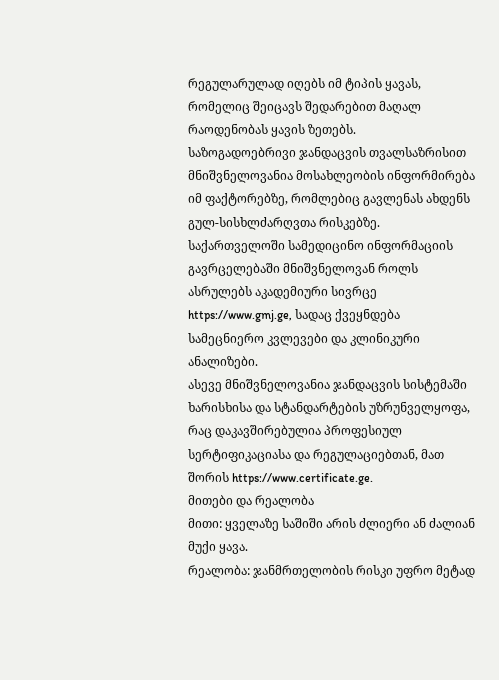რეგულარულად იღებს იმ ტიპის ყავას, რომელიც შეიცავს შედარებით მაღალ რაოდენობას ყავის ზეთებს.
საზოგადოებრივი ჯანდაცვის თვალსაზრისით მნიშვნელოვანია მოსახლეობის ინფორმირება იმ ფაქტორებზე, რომლებიც გავლენას ახდენს გულ-სისხლძარღვთა რისკებზე.
საქართველოში სამედიცინო ინფორმაციის გავრცელებაში მნიშვნელოვან როლს ასრულებს აკადემიური სივრცე https://www.gmj.ge, სადაც ქვეყნდება სამეცნიერო კვლევები და კლინიკური ანალიზები.
ასევე მნიშვნელოვანია ჯანდაცვის სისტემაში ხარისხისა და სტანდარტების უზრუნველყოფა, რაც დაკავშირებულია პროფესიულ სერტიფიკაციასა და რეგულაციებთან, მათ შორის https://www.certificate.ge.
მითები და რეალობა
მითი: ყველაზე საშიში არის ძლიერი ან ძალიან მუქი ყავა.
რეალობა: ჯანმრთელობის რისკი უფრო მეტად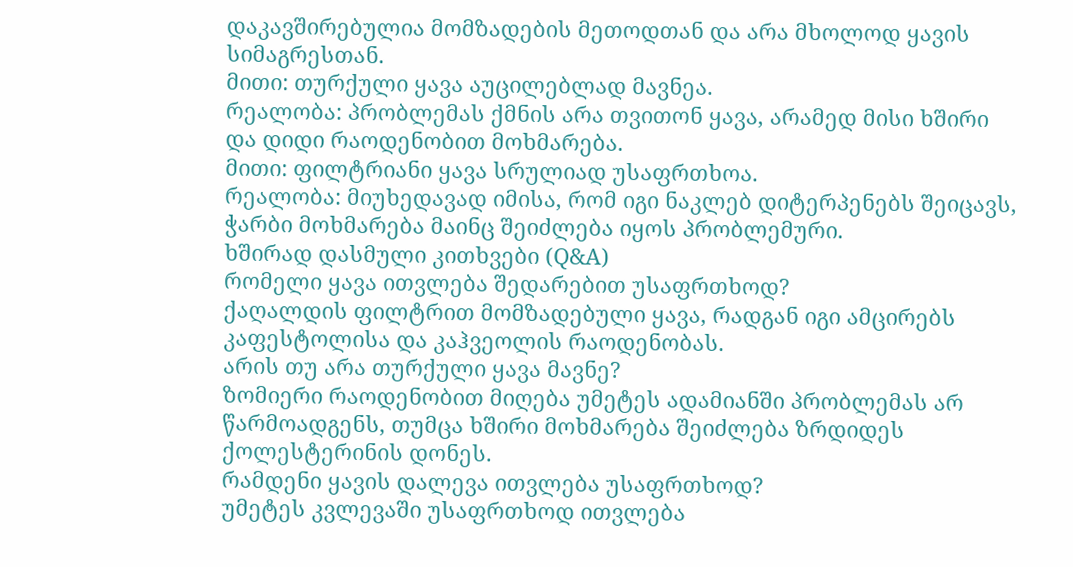დაკავშირებულია მომზადების მეთოდთან და არა მხოლოდ ყავის სიმაგრესთან.
მითი: თურქული ყავა აუცილებლად მავნეა.
რეალობა: პრობლემას ქმნის არა თვითონ ყავა, არამედ მისი ხშირი და დიდი რაოდენობით მოხმარება.
მითი: ფილტრიანი ყავა სრულიად უსაფრთხოა.
რეალობა: მიუხედავად იმისა, რომ იგი ნაკლებ დიტერპენებს შეიცავს, ჭარბი მოხმარება მაინც შეიძლება იყოს პრობლემური.
ხშირად დასმული კითხვები (Q&A)
რომელი ყავა ითვლება შედარებით უსაფრთხოდ?
ქაღალდის ფილტრით მომზადებული ყავა, რადგან იგი ამცირებს კაფესტოლისა და კაჰვეოლის რაოდენობას.
არის თუ არა თურქული ყავა მავნე?
ზომიერი რაოდენობით მიღება უმეტეს ადამიანში პრობლემას არ წარმოადგენს, თუმცა ხშირი მოხმარება შეიძლება ზრდიდეს ქოლესტერინის დონეს.
რამდენი ყავის დალევა ითვლება უსაფრთხოდ?
უმეტეს კვლევაში უსაფრთხოდ ითვლება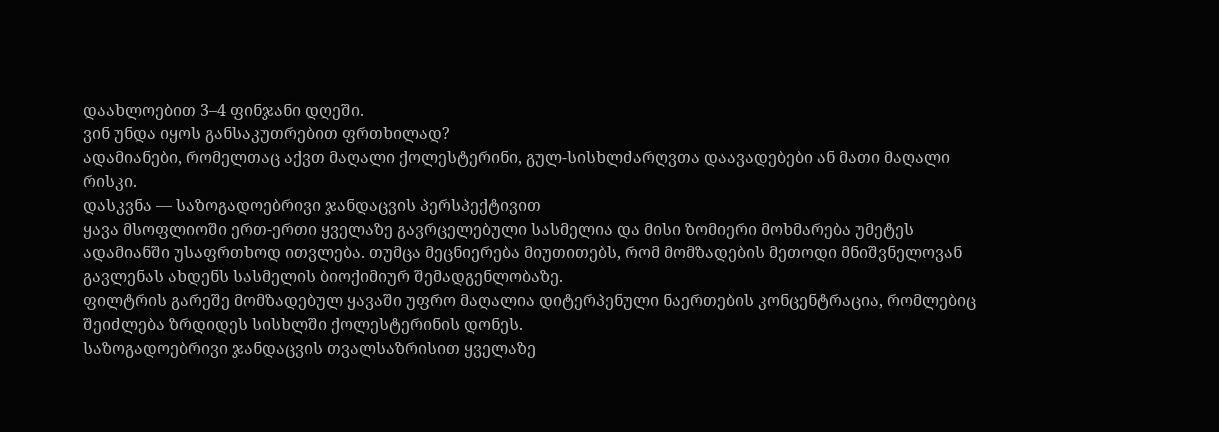დაახლოებით 3–4 ფინჯანი დღეში.
ვინ უნდა იყოს განსაკუთრებით ფრთხილად?
ადამიანები, რომელთაც აქვთ მაღალი ქოლესტერინი, გულ-სისხლძარღვთა დაავადებები ან მათი მაღალი რისკი.
დასკვნა — საზოგადოებრივი ჯანდაცვის პერსპექტივით
ყავა მსოფლიოში ერთ-ერთი ყველაზე გავრცელებული სასმელია და მისი ზომიერი მოხმარება უმეტეს ადამიანში უსაფრთხოდ ითვლება. თუმცა მეცნიერება მიუთითებს, რომ მომზადების მეთოდი მნიშვნელოვან გავლენას ახდენს სასმელის ბიოქიმიურ შემადგენლობაზე.
ფილტრის გარეშე მომზადებულ ყავაში უფრო მაღალია დიტერპენული ნაერთების კონცენტრაცია, რომლებიც შეიძლება ზრდიდეს სისხლში ქოლესტერინის დონეს.
საზოგადოებრივი ჯანდაცვის თვალსაზრისით ყველაზე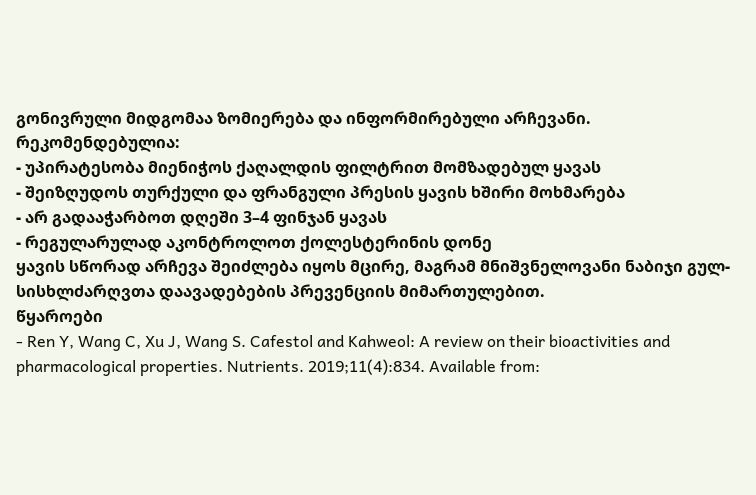გონივრული მიდგომაა ზომიერება და ინფორმირებული არჩევანი.
რეკომენდებულია:
- უპირატესობა მიენიჭოს ქაღალდის ფილტრით მომზადებულ ყავას
- შეიზღუდოს თურქული და ფრანგული პრესის ყავის ხშირი მოხმარება
- არ გადააჭარბოთ დღეში 3–4 ფინჯან ყავას
- რეგულარულად აკონტროლოთ ქოლესტერინის დონე
ყავის სწორად არჩევა შეიძლება იყოს მცირე, მაგრამ მნიშვნელოვანი ნაბიჯი გულ-სისხლძარღვთა დაავადებების პრევენციის მიმართულებით.
წყაროები
- Ren Y, Wang C, Xu J, Wang S. Cafestol and Kahweol: A review on their bioactivities and pharmacological properties. Nutrients. 2019;11(4):834. Available from: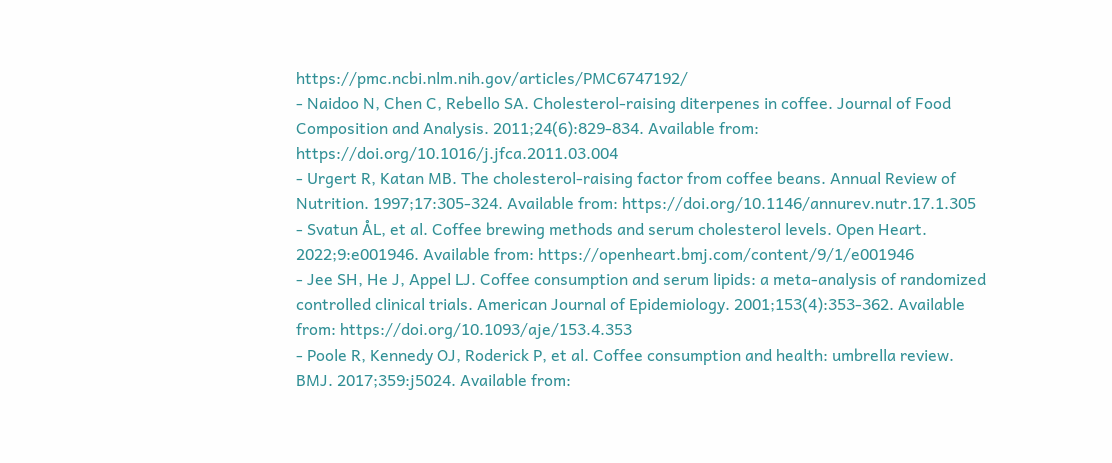https://pmc.ncbi.nlm.nih.gov/articles/PMC6747192/
- Naidoo N, Chen C, Rebello SA. Cholesterol-raising diterpenes in coffee. Journal of Food Composition and Analysis. 2011;24(6):829-834. Available from: https://doi.org/10.1016/j.jfca.2011.03.004
- Urgert R, Katan MB. The cholesterol-raising factor from coffee beans. Annual Review of Nutrition. 1997;17:305-324. Available from: https://doi.org/10.1146/annurev.nutr.17.1.305
- Svatun ÅL, et al. Coffee brewing methods and serum cholesterol levels. Open Heart. 2022;9:e001946. Available from: https://openheart.bmj.com/content/9/1/e001946
- Jee SH, He J, Appel LJ. Coffee consumption and serum lipids: a meta-analysis of randomized controlled clinical trials. American Journal of Epidemiology. 2001;153(4):353-362. Available from: https://doi.org/10.1093/aje/153.4.353
- Poole R, Kennedy OJ, Roderick P, et al. Coffee consumption and health: umbrella review. BMJ. 2017;359:j5024. Available from: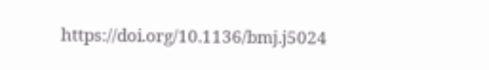https://doi.org/10.1136/bmj.j5024